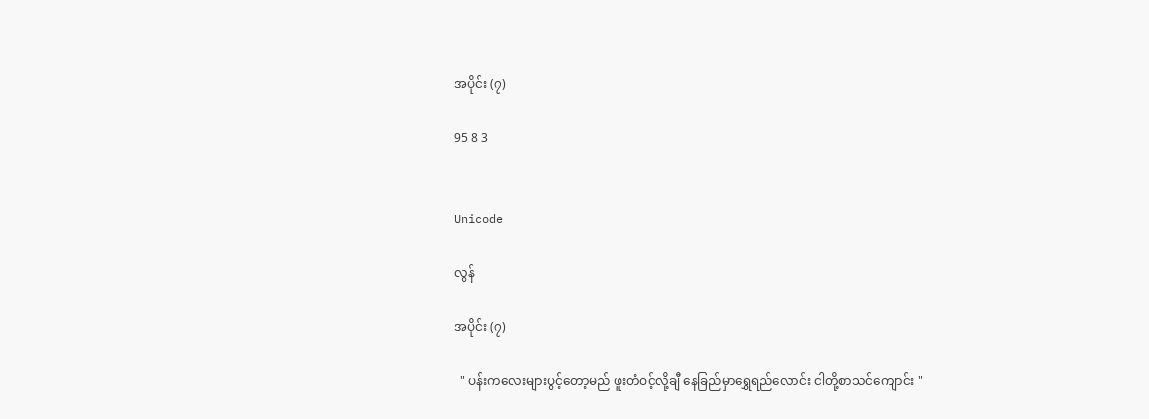အပိုင်း (၇)

95 8 3


Unicode

လွန်

အပိုင်း (၇)

  " ပန်းကလေးများပွင့်တော့မည် ဖူးတံဝင့်လို့ချီ နေခြည်မှာရွှေရည်လောင်း ငါတို့စာသင်ကျောင်း "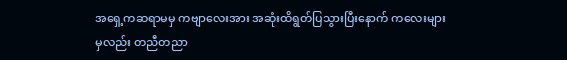အရှေ့ကဆရာမမှ ကဗျာလေးအား အဆုံးထိရွတ်ပြသွားပြီးနောက် ကလေးများမှလည်း တညီတညာ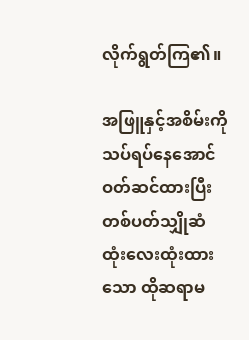လိုက်ရွတ်ကြ၏။

အဖြူနှင့်အစိမ်းကို သပ်ရပ်နေအောင်ဝတ်ဆင်ထားပြီး တစ်ပတ်သျှိုဆံထုံးလေးထုံးထားသော ထိုဆရာမ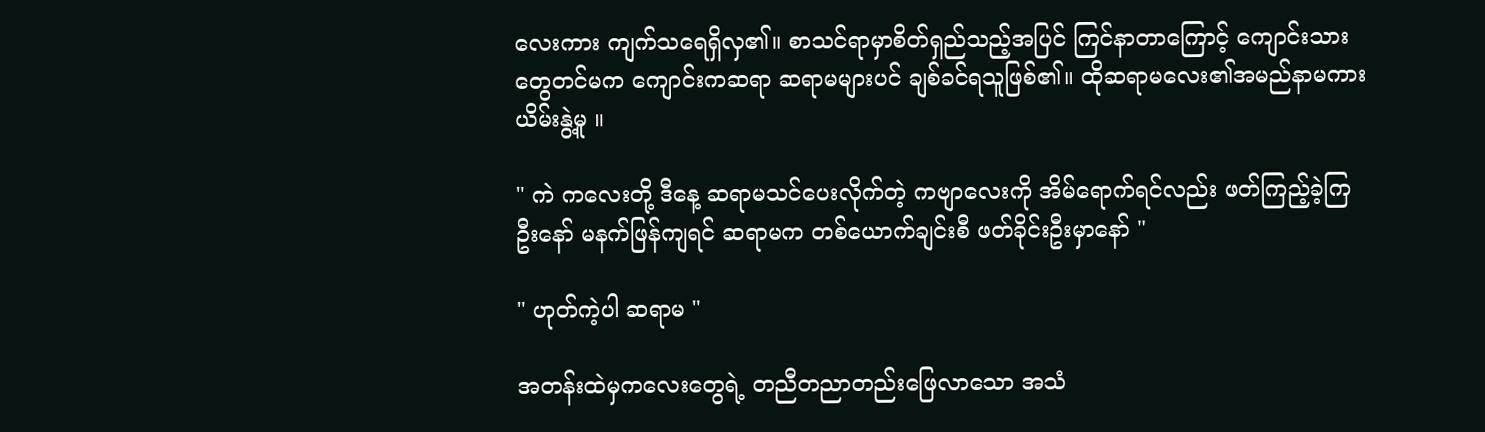လေးကား ကျက်သရေရှိလှ၏။ စာသင်ရာမှာစိတ်ရှည်သည့်အပြင် ကြင်နာတာကြောင့် ကျောင်းသားတွေတင်မက ကျောင်းကဆရာ ဆရာမများပင် ချစ်ခင်ရသူဖြစ်၏။ ထိုဆရာမလေး၏အမည်နာမကား ယိမ်းနွဲ့မူ ။

" ကဲ ကလေးတို့ ဒီနေ့ ဆရာမသင်ပေးလိုက်တဲ့ ကဗျာလေးကို အိမ်ရောက်ရင်လည်း ဖတ်ကြည့်ခဲ့ကြဦးနော် မနက်ဖြန်ကျရင် ဆရာမက တစ်ယောက်ချင်းစီ ဖတ်ခိုင်းဦးမှာနော် "

" ဟုတ်ကဲ့ပါ ဆရာမ "

အတန်းထဲမှကလေးတွေရဲ့ တညီတညာတည်းဖြေလာသော အသံ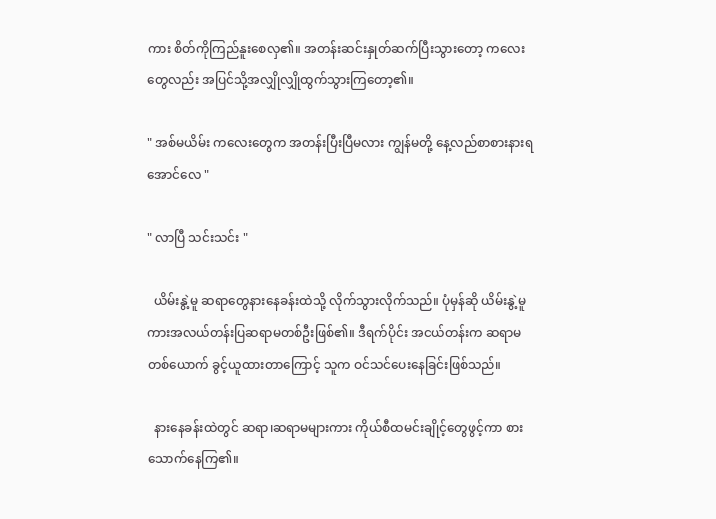ကား စိတ်ကိုကြည်နူးစေလှ၏။ အတန်းဆင်းနှုတ်ဆက်ပြီးသွားတော့ ကလေးတွေလည်း အပြင်သို့အလျှိုလျှိုထွက်သွားကြတော့၏။

" အစ်မယိမ်း ကလေးတွေက အတန်းပြီးပြီမလား ကျွန်မတို့ နေ့လည်စာစားနားရအောင်လေ "

" လာပြီ သင်းသင်း "

  ယိမ်းနွဲ့မူ ဆရာတွေနားနေခန်းထဲသို့ လိုက်သွားလိုက်သည်။ ပုံမှန်ဆို ယိမ်းနွဲ့မူကားအလယ်တန်းပြဆရာမတစ်ဦးဖြစ်၏။ ဒီရက်ပိုင်း အငယ်တန်းက ဆရာမတစ်ယောက် ခွင့်ယူထားတာကြောင့် သူက ဝင်သင်ပေးနေခြင်းဖြစ်သည်။

  နားနေခန်းထဲတွင် ဆရာ၊ဆရာမများကား ကိုယ်စီထမင်းချိုင့်တွေဖွင့်ကာ စားသောက်နေကြ၏။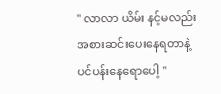" လာလာ ယိမ်း နင့်မလည်း အစားဆင်းပေးနေရတာနဲ့ ပင်ပန်းနေရောပေါ့ "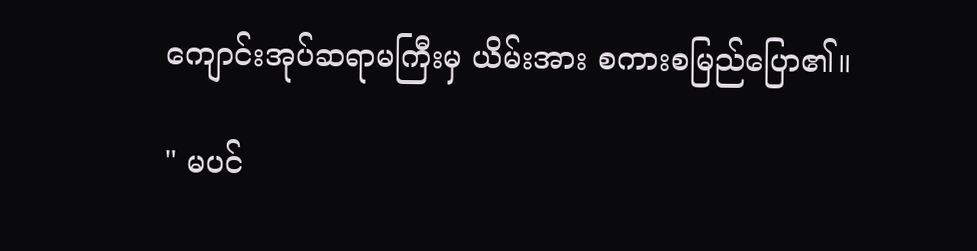ကျောင်းအုပ်ဆရာမကြီးမှ ယိမ်းအား စကားစမြည်ပြော၏။

" မပင်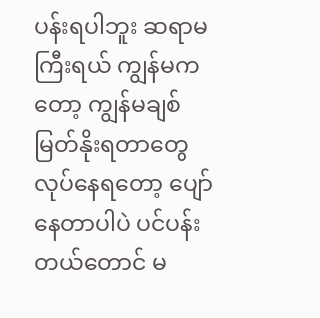ပန်းရပါဘူး ဆရာမကြီးရယ် ကျွန်မကတော့ ကျွန်မချစ်မြတ်နိုးရတာတွေ လုပ်နေရတော့ ပျော်နေတာပါပဲ ပင်ပန်းတယ်တောင် မ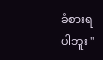ခံစားရပါဘူး "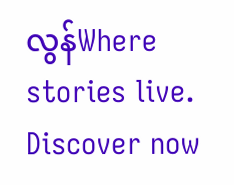လွန်Where stories live. Discover now